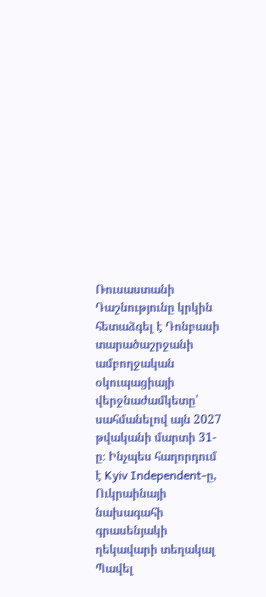Ռուսաստանի Դաշնությունը կրկին հետաձգել է Դոնբասի տարածաշրջանի ամբողջական օկուպացիայի վերջնաժամկետը՝ սահմանելով այն 2027 թվականի մարտի 31-ը։ Ինչպես հաղորդում է Kyiv Independent-ը, Ուկրաինայի նախագահի գրասենյակի ղեկավարի տեղակալ Պավել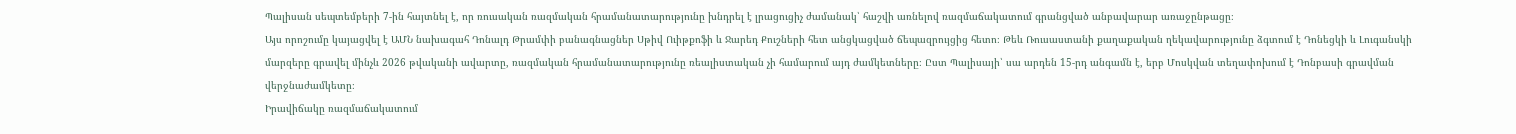Պալիսան սեպտեմբերի 7-ին հայտնել է, որ ռուսական ռազմական հրամանատարությունը խնդրել է լրացուցիչ ժամանակ՝ հաշվի առնելով ռազմաճակատում գրանցված անբավարար առաջընթացը։
Այս որոշումը կայացվել է ԱՄՆ նախագահ Դոնալդ Թրամփի բանագնացներ Սթիվ Ուիթքոֆի և Ջարեդ Քուշների հետ անցկացված ճեպազրույցից հետո։ Թեև Ռուսաստանի քաղաքական ղեկավարությունը ձգտում է Դոնեցկի և Լուգանսկի մարզերը գրավել մինչև 2026 թվականի ավարտը, ռազմական հրամանատարությունը ռեալիստական չի համարում այդ ժամկետները։ Ըստ Պալիսայի՝ սա արդեն 15-րդ անգամն է, երբ Մոսկվան տեղափոխում է Դոնբասի գրավման վերջնաժամկետը։
Իրավիճակը ռազմաճակատում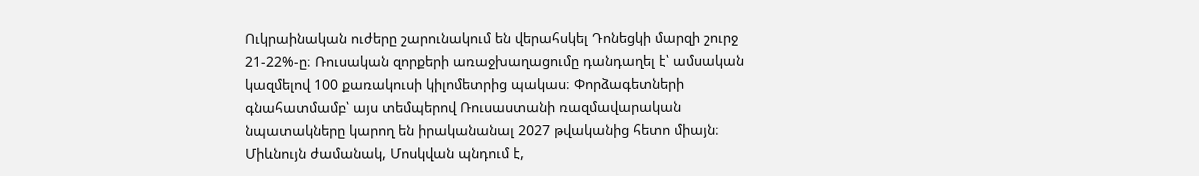Ուկրաինական ուժերը շարունակում են վերահսկել Դոնեցկի մարզի շուրջ 21-22%-ը։ Ռուսական զորքերի առաջխաղացումը դանդաղել է՝ ամսական կազմելով 100 քառակուսի կիլոմետրից պակաս։ Փորձագետների գնահատմամբ՝ այս տեմպերով Ռուսաստանի ռազմավարական նպատակները կարող են իրականանալ 2027 թվականից հետո միայն։ Միևնույն ժամանակ, Մոսկվան պնդում է,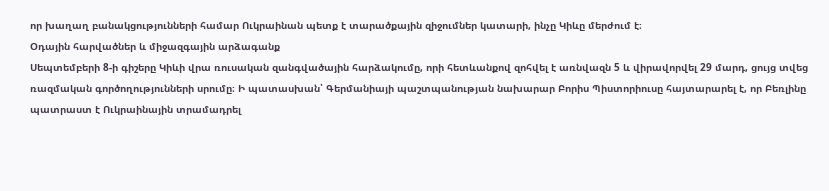որ խաղաղ բանակցությունների համար Ուկրաինան պետք է տարածքային զիջումներ կատարի, ինչը Կիևը մերժում է։
Օդային հարվածներ և միջազգային արձագանք
Սեպտեմբերի 8-ի գիշերը Կիևի վրա ռուսական զանգվածային հարձակումը, որի հետևանքով զոհվել է առնվազն 5 և վիրավորվել 29 մարդ, ցույց տվեց ռազմական գործողությունների սրումը։ Ի պատասխան՝ Գերմանիայի պաշտպանության նախարար Բորիս Պիստորիուսը հայտարարել է, որ Բեռլինը պատրաստ է Ուկրաինային տրամադրել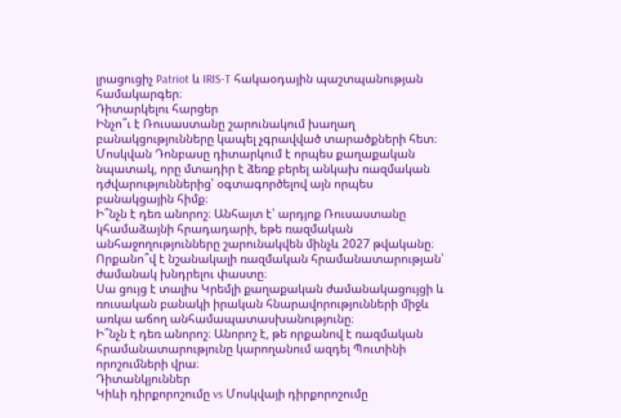լրացուցիչ Patriot և IRIS-T հակաօդային պաշտպանության համակարգեր։
Դիտարկելու հարցեր
Ինչո՞ւ է Ռուսաստանը շարունակում խաղաղ բանակցությունները կապել չգրավված տարածքների հետ։
Մոսկվան Դոնբասը դիտարկում է որպես քաղաքական նպատակ, որը մտադիր է ձեռք բերել անկախ ռազմական դժվարություններից՝ օգտագործելով այն որպես բանակցային հիմք։
Ի՞նչն է դեռ անորոշ։ Անհայտ է՝ արդյոք Ռուսաստանը կհամաձայնի հրադադարի, եթե ռազմական անհաջողությունները շարունակվեն մինչև 2027 թվականը։
Որքանո՞վ է նշանակալի ռազմական հրամանատարության՝ ժամանակ խնդրելու փաստը։
Սա ցույց է տալիս Կրեմլի քաղաքական ժամանակացույցի և ռուսական բանակի իրական հնարավորությունների միջև առկա աճող անհամապատասխանությունը։
Ի՞նչն է դեռ անորոշ։ Անորոշ է, թե որքանով է ռազմական հրամանատարությունը կարողանում ազդել Պուտինի որոշումների վրա։
Դիտանկյուններ
Կիևի դիրքորոշումը vs Մոսկվայի դիրքորոշումը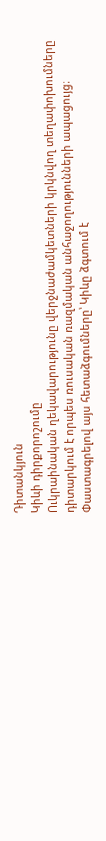Դիտանկյուն
Կիևի դիրքորոշումը
Ուկրաինական ղեկավարությունը վերջնաժամկետների կրկնվող տեղափոխումները դիտարկում է որպես ռուսական ռազմական անհաջողությունների ապացույց։ Փաստագրելով այս հետաձգումները՝ Կիևը ձգտում է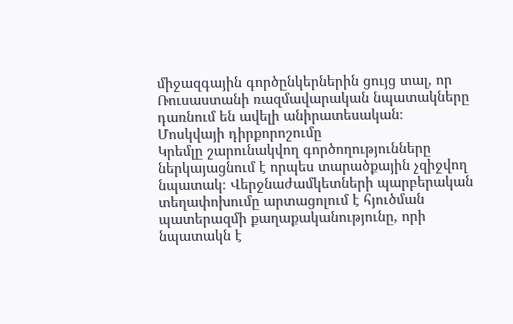միջազգային գործընկերներին ցույց տալ, որ Ռուսաստանի ռազմավարական նպատակները դառնում են ավելի անիրատեսական։
Մոսկվայի դիրքորոշումը
Կրեմլը շարունակվող գործողությունները ներկայացնում է որպես տարածքային չզիջվող նպատակ։ Վերջնաժամկետների պարբերական տեղափոխումը արտացոլում է հյուծման պատերազմի քաղաքականությունը, որի նպատակն է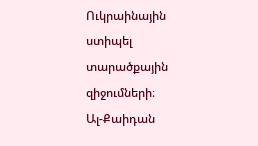Ուկրաինային ստիպել տարածքային զիջումների։
Ալ-Քաիդան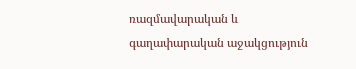ռազմավարական և գաղափարական աջակցություն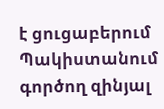է ցուցաբերում Պակիստանում գործող զինյալ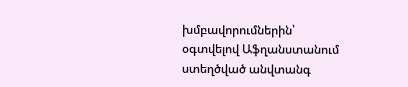խմբավորումներին՝ օգտվելով Աֆղանստանում ստեղծված անվտանգ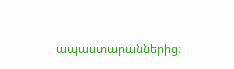ապաստարաններից։